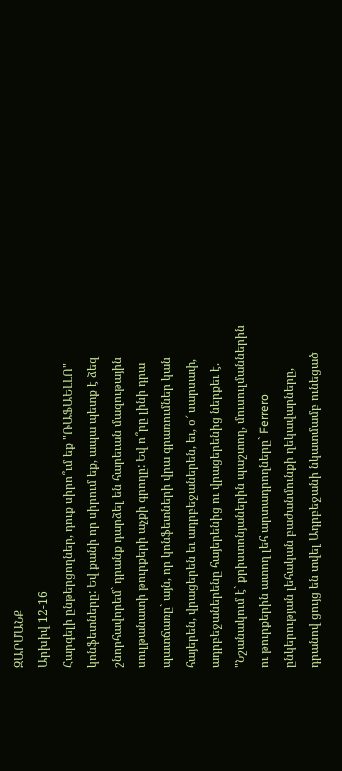ԶԱՐՄԱՆՔ
Արխիվ 12-16
Հարգելի ընթերցողներ, դուք սիրո՞ւմ եք "ՌԱՖԱԵԼԼՈ" կոնֆետները: Եվ քանի որ սիրում եք, ապա պետք է ձեզ շնորհավորեմ` դրանք դարձել են հարեւան մազութային սուլթանատի թուրքերի աչքի գրողը: Եվ ո՞րը լինի դրա պատճառը` այն, որ կոնֆետների վրա գրառումներ կան հայերեն, վրացերեն եւ ադրբեջաներեն, եւ, օ՜ սարսափ, ադրբեջաներենը հայերենից ու վրացերենից ներքեւ է. "Նշանակում է` քրիստոնյաներին պաշտող, մուսուլմաններին ու թուրքերին ատող լեհ արտադրողները` Ferrero ընկերության լեհական բաժանմունքի ղեկավարները, դրանով ցույց են տվել Ադրբեջանի նկատմամբ ունեցած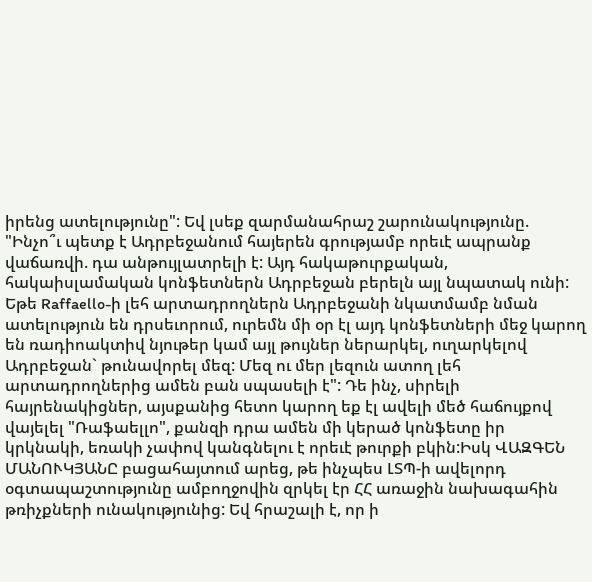իրենց ատելությունը": Եվ լսեք զարմանահրաշ շարունակությունը.
"Ինչո՞ւ պետք է Ադրբեջանում հայերեն գրությամբ որեւէ ապրանք վաճառվի. դա անթույլատրելի է: Այդ հակաթուրքական, հակաիսլամական կոնֆետներն Ադրբեջան բերելն այլ նպատակ ունի: Եթե Raffaello-ի լեհ արտադրողներն Ադրբեջանի նկատմամբ նման ատելություն են դրսեւորում, ուրեմն մի օր էլ այդ կոնֆետների մեջ կարող են ռադիոակտիվ նյութեր կամ այլ թույներ ներարկել, ուղարկելով Ադրբեջան` թունավորել մեզ: Մեզ ու մեր լեզուն ատող լեհ արտադրողներից ամեն բան սպասելի է": Դե ինչ, սիրելի հայրենակիցներ, այսքանից հետո կարող եք էլ ավելի մեծ հաճույքով վայելել "Ռաֆաելլո", քանզի դրա ամեն մի կերած կոնֆետը իր կրկնակի, եռակի չափով կանգնելու է որեւէ թուրքի բկին:Իսկ ՎԱԶԳԵՆ ՄԱՆՈՒԿՅԱՆԸ բացահայտում արեց, թե ինչպես ԼՏՊ-ի ավելորդ օգտապաշտությունը ամբողջովին զրկել էր ՀՀ առաջին նախագահին թռիչքների ունակությունից: Եվ հրաշալի է, որ ի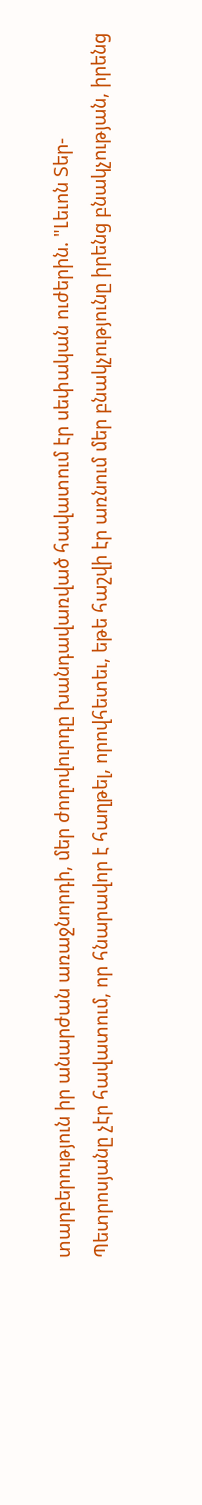տարբերություն իր անարժան առաջնորդի, մեր ժողովուրդը խանդավառված հավատում էր սեփական ուժերին. "Լեւոն Տեր-Պետրոսյանը չէր հավատում, որ հնարավոր է հաղթել, որովհետեւ, եթե հաշվի էր առնում մեր բնակչությունը իրենց բնակչության, իրենց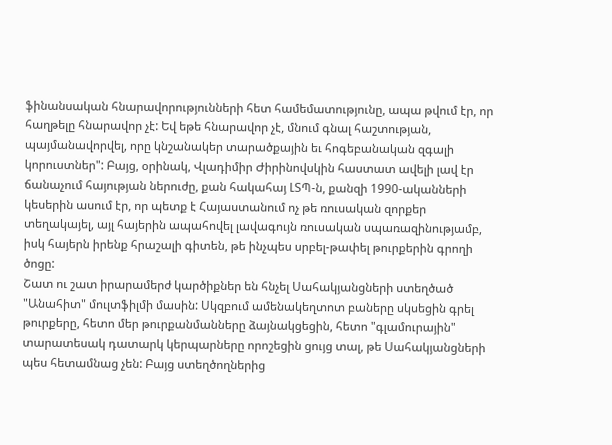ֆինանսական հնարավորությունների հետ համեմատությունը, ապա թվում էր, որ հաղթելը հնարավոր չէ: Եվ եթե հնարավոր չէ, մնում գնալ հաշտության, պայմանավորվել, որը կնշանակեր տարածքային եւ հոգեբանական զգալի կորուստներ": Բայց, օրինակ, Վլադիմիր Ժիրինովսկին հաստատ ավելի լավ էր ճանաչում հայության ներուժը, քան հակահայ ԼՏՊ-ն, քանզի 1990-ականների կեսերին ասում էր, որ պետք է Հայաստանում ոչ թե ռուսական զորքեր տեղակայել, այլ հայերին ապահովել լավագույն ռուսական սպառազինությամբ, իսկ հայերն իրենք հրաշալի գիտեն, թե ինչպես սրբել-թափել թուրքերին գրողի ծոցը:
Շատ ու շատ իրարամերժ կարծիքներ են հնչել Սահակյանցների ստեղծած "Անահիտ" մուլտֆիլմի մասին: Սկզբում ամենակեղտոտ բաները սկսեցին գրել թուրքերը, հետո մեր թուրքանմանները ձայնակցեցին, հետո "գլամուրային" տարատեսակ դատարկ կերպարները որոշեցին ցույց տալ, թե Սահակյանցների պես հետամնաց չեն: Բայց ստեղծողներից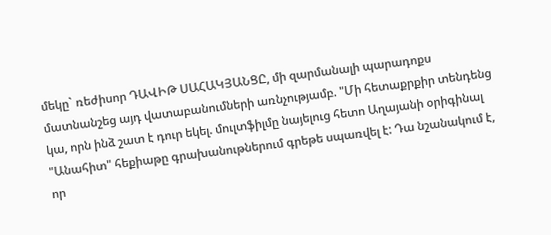մեկը` ռեժիսոր ԴԱՎԻԹ ՍԱՀԱԿՅԱՆՑԸ, մի զարմանալի պարադոքս մատնանշեց այդ վատաբանումների առնչությամբ. "Մի հետաքրքիր տենդենց կա, որն ինձ շատ է դուր եկել. մուլտֆիլմը նայելուց հետո Աղայանի օրիգինալ "Անահիտ" հեքիաթը գրախանութներում գրեթե սպառվել է: Դա նշանակում է, որ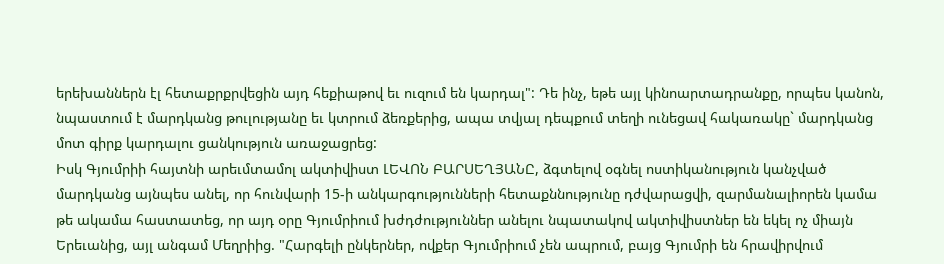երեխաններն էլ հետաքրքրվեցին այդ հեքիաթով եւ ուզում են կարդալ": Դե ինչ, եթե այլ կինոարտադրանքը, որպես կանոն, նպաստում է մարդկանց թուլությանը եւ կտրում ձեռքերից, ապա տվյալ դեպքում տեղի ունեցավ հակառակը` մարդկանց մոտ գիրք կարդալու ցանկություն առաջացրեց:
Իսկ Գյումրիի հայտնի արեւմտամոլ ակտիվիստ ԼԵՎՈՆ ԲԱՐՍԵՂՅԱՆԸ, ձգտելով օգնել ոստիկանություն կանչված մարդկանց այնպես անել, որ հունվարի 15-ի անկարգությունների հետաքննությունը դժվարացվի, զարմանալիորեն կամա թե ակամա հաստատեց, որ այդ օրը Գյումրիում խժդժություններ անելու նպատակով ակտիվիստներ են եկել ոչ միայն Երեւանից, այլ անգամ Մեղրիից. "Հարգելի ընկերներ, ովքեր Գյումրիում չեն ապրում, բայց Գյումրի են հրավիրվում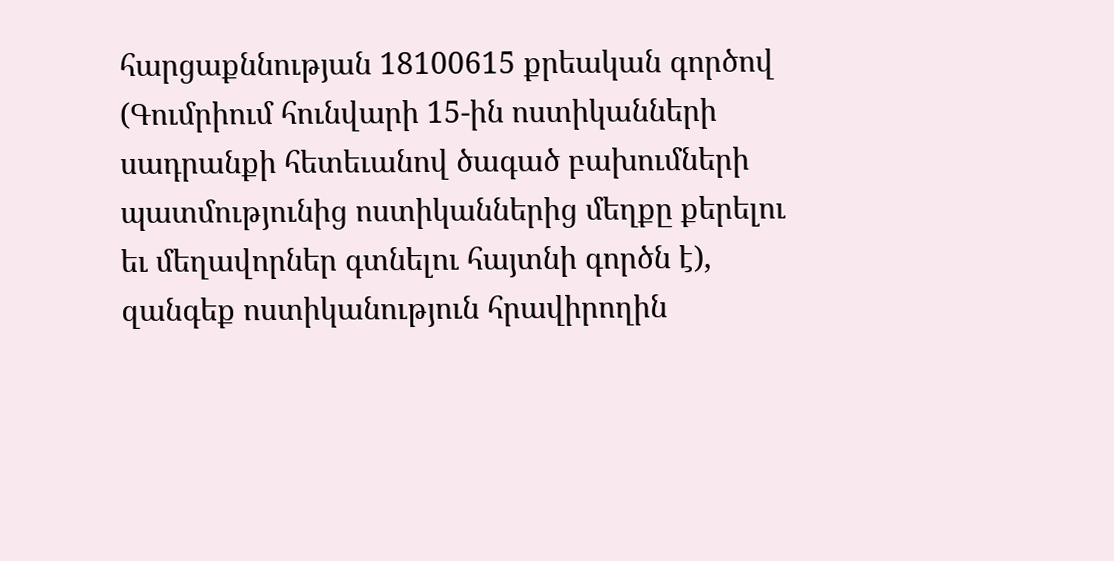հարցաքննության 18100615 քրեական գործով (Գումրիում հունվարի 15-ին ոստիկանների սադրանքի հետեւանով ծագած բախումների պատմությունից ոստիկաններից մեղքը քերելու եւ մեղավորներ գտնելու հայտնի գործն է), զանգեք ոստիկանություն հրավիրողին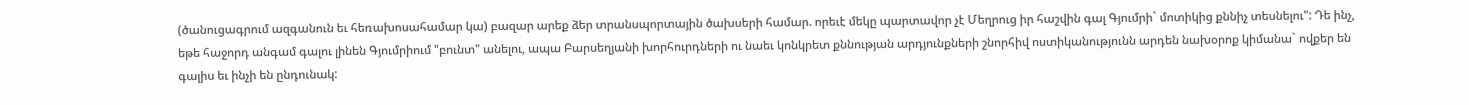(ծանուցագրում ազգանուն եւ հեռախոսահամար կա) բազար արեք ձեր տրանսպորտային ծախսերի համար. որեւէ մեկը պարտավոր չէ Մեղրուց իր հաշվին գալ Գյումրի` մոտիկից քննիչ տեսնելու": Դե ինչ, եթե հաջորդ անգամ գալու լինեն Գյումրիում "բունտ" անելու, ապա Բարսեղյանի խորհուրդների ու նաեւ կոնկրետ քննության արդյունքների շնորհիվ ոստիկանությունն արդեն նախօրոք կիմանա` ովքեր են գալիս եւ ինչի են ընդունակ: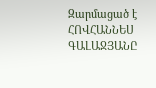Զարմացած է
ՀՈՎՀԱՆՆԵՍ ԳԱԼԱՋՅԱՆԸ